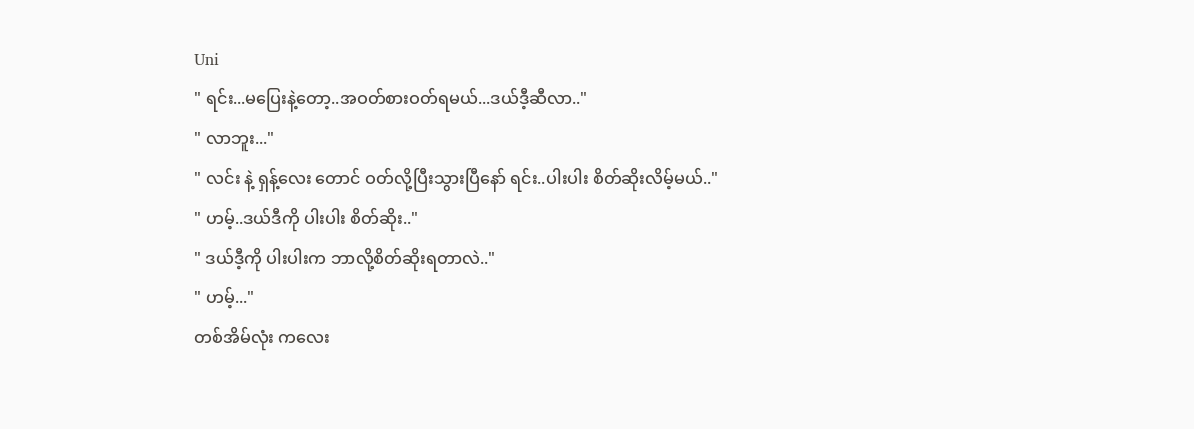Uni
" ရင်း...မပြေးနဲ့တော့..အဝတ်စားဝတ်ရမယ်...ဒယ်ဒီ့ဆီလာ.."
" လာဘူး..."
" လင်း နဲ့ ရှန့်လေး တောင် ဝတ်လို့ပြီးသွားပြီနော် ရင်း..ပါးပါး စိတ်ဆိုးလိမ့်မယ်.."
" ဟမ့်..ဒယ်ဒီကို ပါးပါး စိတ်ဆိုး.."
" ဒယ်ဒီ့ကို ပါးပါးက ဘာလို့စိတ်ဆိုးရတာလဲ.."
" ဟမ့်..."
တစ်အိမ်လုံး ကလေး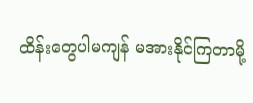ထိန်းတွေပါမကျန် မအားနိုင်ကြတာမို့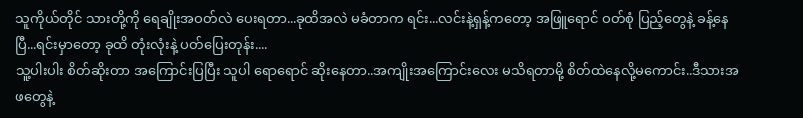သူကိုယ်တိုင် သားတို့ကို ရေချိုးအဝတ်လဲ ပေးရတာ...ခုထိအလဲ မခံတာက ရင်း...လင်းနဲ့ရှန့်ကတော့ အဖြူရောင် ဝတ်စုံ ပြည့်တွေနဲ့ ခန့်နေပြီ...ရင်းမှာတော့ ခုထိ တုံးလုံးနဲ့ ပတ်ပြေးတုန်း....
သူ့ပါးပါး စိတ်ဆိုးတာ အကြောင်းပြပြီး သူပါ ရောရောင် ဆိုးနေတာ..အကျိုးအကြောင်းလေး မသိရတာမို့ စိတ်ထဲနေလို့မကောင်း..ဒီသားအဖတွေနဲ့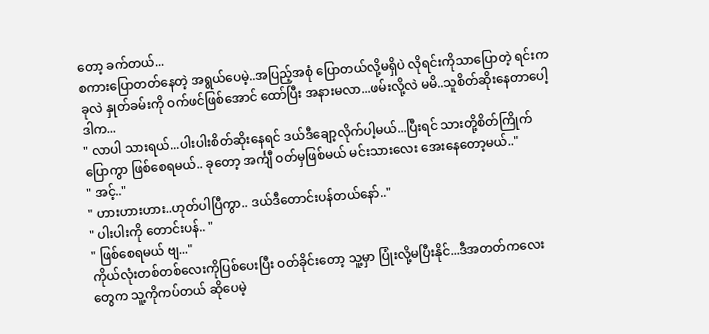တော့ ခက်တယ်...
စကားပြောတတ်နေတဲ့ အရွယ်ပေမဲ့..အပြည့်အစုံ ပြောတယ်လို့မရှိပဲ လိုရင်းကိုသာပြောတဲ့ ရင်းက ခုလဲ နှုတ်ခမ်းကို ဝက်ဖင်ဖြစ်အောင် ထော်ပြီး အနားမလာ...ဖမ်းလို့လဲ မမိ..သူစိတ်ဆိုးနေတာပေါ့ ဒါက...
" လာပါ သားရယ်...ပါးပါးစိတ်ဆိုးနေရင် ဒယ်ဒီချော့လိုက်ပါ့မယ်...ပြီးရင် သားတို့စိတ်ကြိုက်ပြောကွာ ဖြစ်စေရမယ်.. ခုတော့ အင်္ကျီ ဝတ်မှဖြစ်မယ် မင်းသားလေး အေးနေတော့မယ်.."
" အင့်.."
" ဟားဟားဟား..ဟုတ်ပါပြီကွာ.. ဒယ်ဒီတောင်းပန်တယ်နော်.."
" ပါးပါးကို တောင်းပန်.. "
" ဖြစ်စေရမယ် ဗျ..."
ကိုယ်လုံးတစ်တစ်လေးကိုပြစ်ပေးပြီး ဝတ်ခိုင်းတော့ သူ့မှာ ပြုံးလို့မပြီးနိုင်...ဒီအတတ်ကလေးတွေက သူ့ကိုကပ်တယ် ဆိုပေမဲ့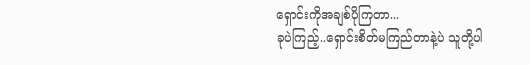ရှောင်းကိုအချစ်ပိုကြတာ...
ခုပဲကြည့်..ရှောင်းစိတ်မကြည်တာနဲ့ပဲ သူတို့ပါ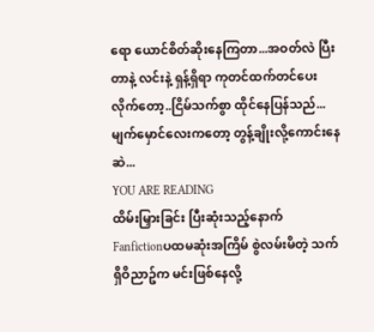ရော ယောင်စိတ်ဆိုးနေကြတာ...အဝတ်လဲ ပြီးတာနဲ့ လင်းနဲ့ ရှန့်ရှိရာ ကုတင်ထက်တင်ပေးလိုက်တော့..ငြိမ်သက်စွာ ထိုင်နေပြန်သည်...မျက်မှောင်လေးကတော့ တွန့်ချိုးလို့ကောင်းနေဆဲ...
YOU ARE READING
ထိမ်းမြှားခြင်း ပြီးဆုံးသည့်နောက်
Fanfictionပထမဆုံးအကြိမ် စွဲလမ်းမိတဲ့ သက်ရှိဝိညာဥ်က မင်းဖြစ်နေလို့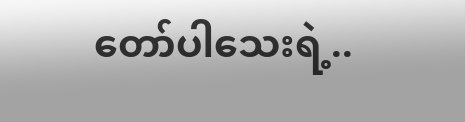တော်ပါသေးရဲ့..